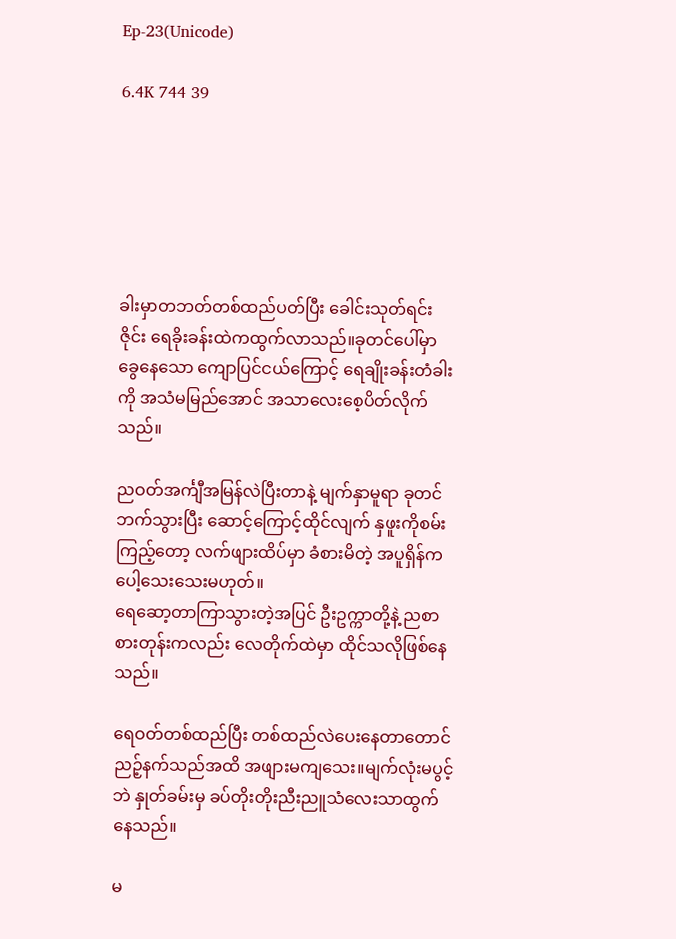Ep-23(Unicode)

6.4K 744 39






ခါးမှာတဘတ်တစ်ထည်ပတ်ပြီး ခေါင်းသုတ်ရင်း ဇိုင်း ရေခိုးခန်းထဲကထွက်လာသည်။ခုတင်ပေါ်မှာ ခွေနေသော ကျောပြင်ငယ်ကြောင့် ရေချိုးခန်းတံခါးကို အသံမမြည်အောင် အသာလေးစေ့ပိတ်လိုက်သည်။

ညဝတ်အင်္ကျီအမြန်လဲပြီးတာနဲ့ မျက်နှာမူရာ ခုတင်ဘက်သွားပြီး ဆောင့်ကြောင့်ထိုင်လျက် နှဖူးကိုစမ်းကြည့်တော့ လက်ဖျားထိပ်မှာ ခံစားမိတဲ့ အပူရှိန်က ပေါ့သေးသေးမဟုတ်။
ရေဆော့တာကြာသွားတဲ့အပြင် ဦးဥက္ကာတို့နဲ့ ညစာစားတုန်းကလည်း လေတိုက်ထဲမှာ ထိုင်သလိုဖြစ်နေသည်။

ရေဝတ်တစ်ထည်ပြီး တစ်ထည်လဲပေးနေတာတောင် ညဉ့်နက်သည်အထိ အဖျားမကျသေး။မျက်လုံးမပွင့်ဘဲ နှုတ်ခမ်းမှ ခပ်တိုးတိုးညီးညူသံလေးသာထွက်နေသည်။

မ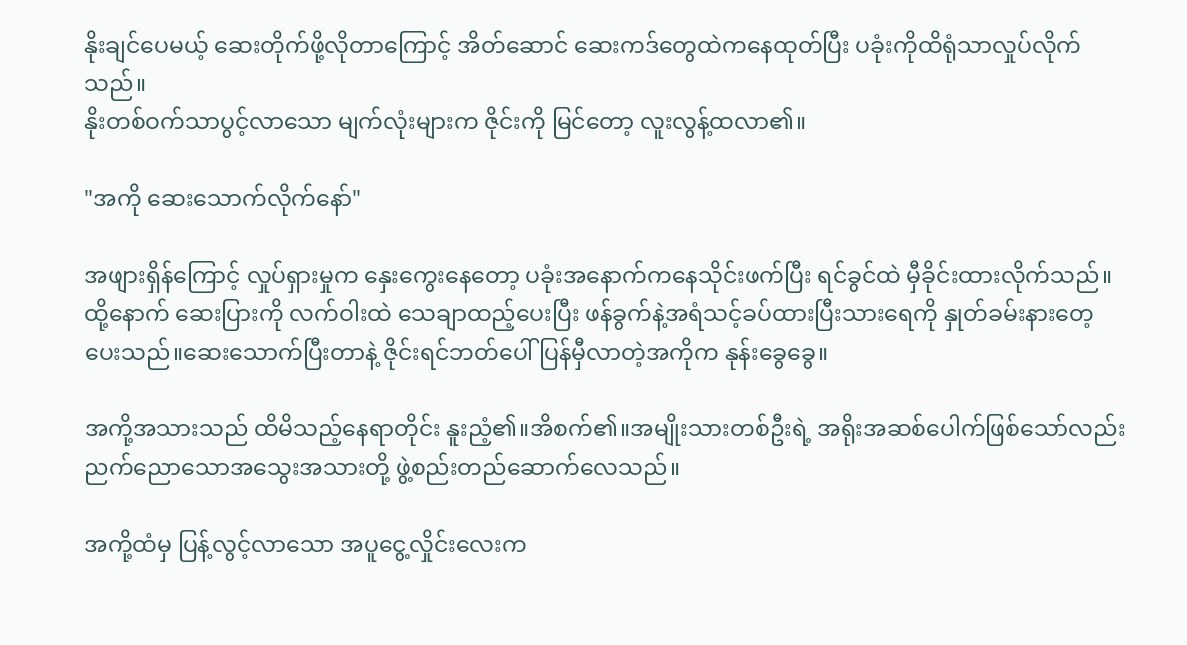နိုးချင်ပေမယ့် ဆေးတိုက်ဖို့လိုတာကြောင့် အိတ်ဆောင် ဆေးကဒ်တွေထဲကနေထုတ်ပြီး ပခုံးကိုထိရုံသာလှုပ်လိုက်သည်။
နိုးတစ်ဝက်သာပွင့်လာသော မျက်လုံးများက ဇိုင်းကို မြင်တော့ လူးလွန့်ထလာ၏။

"အကို ဆေးသောက်လိုက်နော်"

အဖျားရှိန်ကြောင့် လှုပ်ရှားမှုက နှေးကွေးနေတော့ ပခုံးအနောက်ကနေသိုင်းဖက်ပြီး ရင်ခွင်ထဲ မှီခိုင်းထားလိုက်သည်။ထို့နောက် ဆေးပြားကို လက်ဝါးထဲ သေချာထည့်ပေးပြီး ဖန်ခွက်နဲ့အရံသင့်ခပ်ထားပြီးသားရေကို နှုတ်ခမ်းနားတေ့ပေးသည်။ဆေးသောက်ပြီးတာနဲ့ ဇိုင်းရင်ဘတ်ပေါ် ပြန်မှီလာတဲ့အကိုက နုန်းခွေခွေ။

အကို့အသားသည် ထိမိသည့်နေရာတိုင်း နူးညံ့၏။အိစက်၏။အမျိုးသားတစ်ဦးရဲ့ အရိုးအဆစ်ပေါက်ဖြစ်သော်လည်း ညက်ညောသောအသွေးအသားတို့ ဖွဲ့စည်းတည်ဆောက်လေသည်။

အကို့ထံမှ ပြန့်လွင့်လာသော အပူငွေ့လှိုင်းလေးက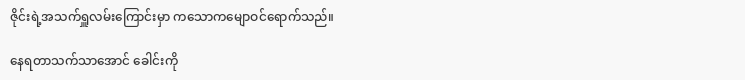ဇိုင်းရဲ့အသက်ရှူလမ်းကြောင်းမှာ ကသောကမျောဝင်ရောက်သည်။

နေရတာသက်သာအောင် ခေါင်းကို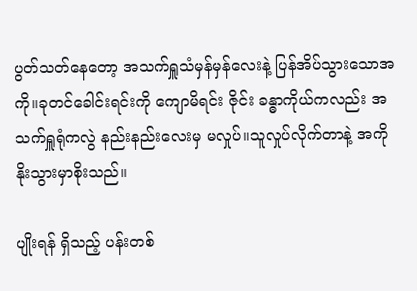ပွတ်သတ်နေတော့ အသက်ရှူသံမှန်မှန်လေးနဲ့ ပြန်အိပ်သွားသောအကို။ခုတင်ခေါင်းရင်းကို ကျောမိရင်း ဇိုင်း ခန္ဓာကိုယ်ကလည်း အသက်ရှူရုံကလွဲ နည်းနည်းလေးမှ မလှုပ်။သူလှုပ်လိုက်တာနဲ့ အကိုနိုးသွားမှာစိုးသည်။

ပျိုးရန် ရှိသည့် ပန်းတစ်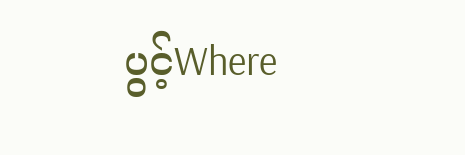ပွင့်Where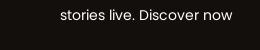stories live. Discover now